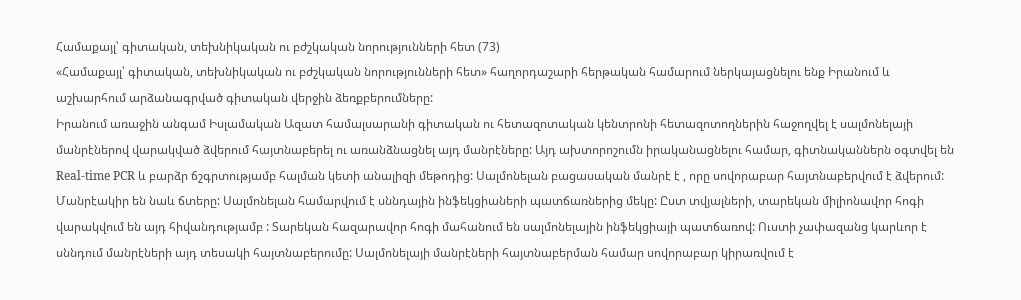Համաքայլ՝ գիտական, տեխնիկական ու բժշկական նորությունների հետ (73)
«Համաքայլ՝ գիտական, տեխնիկական ու բժշկական նորությունների հետ» հաղորդաշարի հերթական համարում ներկայացնելու ենք Իրանում և աշխարհում արձանագրված գիտական վերջին ձեռքբերումները:
Իրանում առաջին անգամ Իսլամական Ազատ համալսարանի գիտական ու հետազոտական կենտրոնի հետազոտողներին հաջողվել է սալմոնելայի մանրէներով վարակված ձվերում հայտնաբերել ու առանձնացնել այդ մանրէները: Այդ ախտորոշումն իրականացնելու համար, գիտնականներն օգտվել են Real-time PCR և բարձր ճշգրտությամբ հալման կետի անալիզի մեթոդից: Սալմոնելան բացասական մանրէ է , որը սովորաբար հայտնաբերվում է ձվերում: Մանրէակիր են նաև ճտերը: Սալմոնելան համարվում է սննդային ինֆեկցիաների պատճառներից մեկը: Ըստ տվյալների, տարեկան միլիոնավոր հոգի վարակվում են այդ հիվանդությամբ : Տարեկան հազարավոր հոգի մահանում են սալմոնելային ինֆեկցիայի պատճառով: Ուստի չափազանց կարևոր է սննդում մանրէների այդ տեսակի հայտնաբերումը: Սալմոնելայի մանրէների հայտնաբերման համար սովորաբար կիրառվում է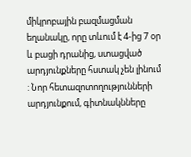միկրոբային բազմացման եղանակը, որը տևում է 4-ից 7 օր և բացի դրանից, ստացված արդյունքները հստակ չեն լինում : Նոր հետազոտողությունների արդյունքում, գիտնակնները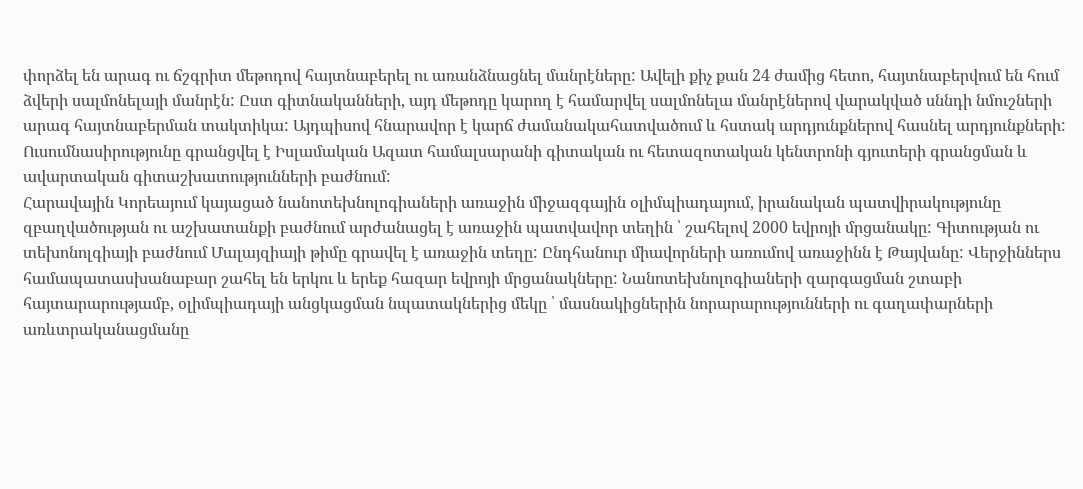փորձել են արագ ու ճշգրիտ մեթոդով հայտնաբերել ու առանձնացնել մանրէները: Ավելի քիչ քան 24 ժամից հետո, հայտնաբերվում են հում ձվերի սալմոնելայի մանրէն: Ըստ գիտնականների, այդ մեթոդը կարող է համարվել սալմոնելա մանրէներով վարակված սննդի նմուշների արագ հայտնաբերման տակտիկա: Այդպիսով հնարավոր է կարճ ժամանակահատվածում և հստակ արդյունքներով հասնել արդյունքների: Ուսումնասիրությունը գրանցվել է Իսլամական Ազատ համալսարանի գիտական ու հետազոտական կենտրոնի գյուտերի գրանցման և ավարտական գիտաշխատությունների բաժնում:
Հարավային Կորեայում կայացած նանոտեխնոլոգիաների առաջին միջազգային օլիմպիադայում, իրանական պատվիրակությունը զբաղվածության ու աշխատանքի բաժնում արժանացել է առաջին պատվավոր տեղին ՝ շահելով 2000 եվրոյի մրցանակը: Գիտության ու տեխոնոլգիայի բաժնում Մալայզիայի թիմը գրավել է առաջին տեղը: Ընդհանուր միավորների առումով առաջինն է Թայվանը: Վերջիններս համապատասխանաբար շահել են երկու և երեք հազար եվրոյի մրցանակները: Նանոտեխնոլոգիաների զարգացման շտաբի հայտարարությամբ, օլիմպիադայի անցկացման նպատակներից մեկը ՝ մասնակիցներին նորարարությունների ու գաղափարների առևտրականացմանը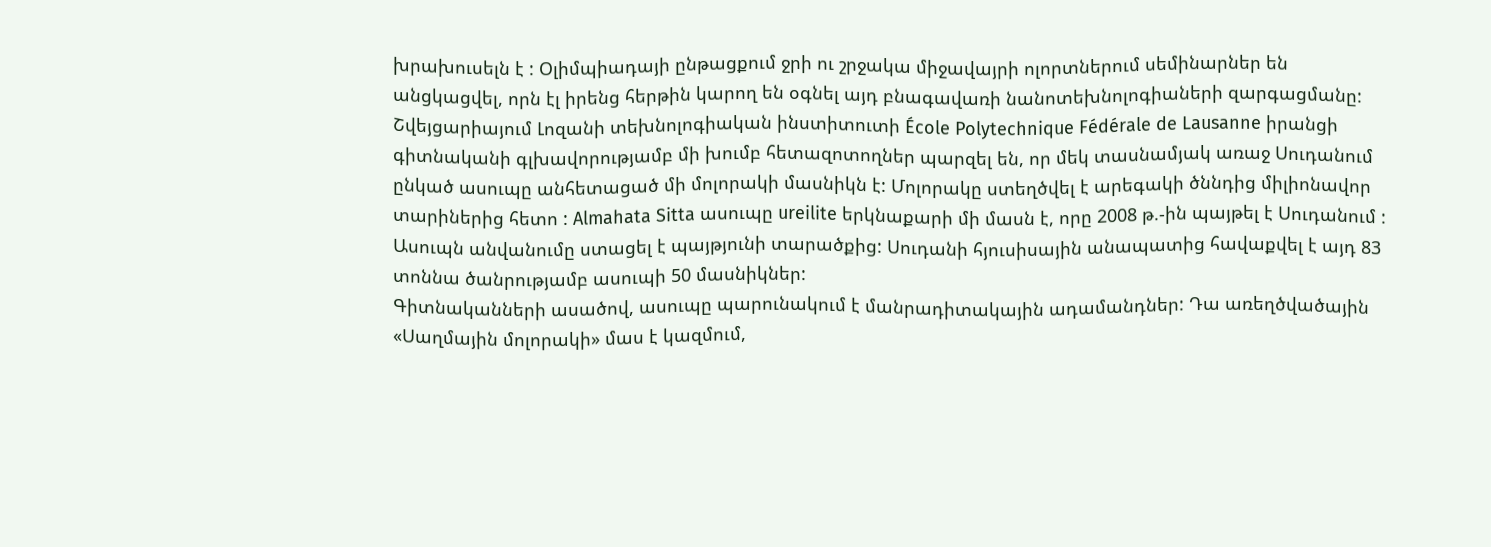խրախուսելն է : Օլիմպիադայի ընթացքում ջրի ու շրջակա միջավայրի ոլորտներում սեմինարներ են անցկացվել, որն էլ իրենց հերթին կարող են օգնել այդ բնագավառի նանոտեխնոլոգիաների զարգացմանը:
Շվեյցարիայում Լոզանի տեխնոլոգիական ինստիտուտի École Polytechnique Fédérale de Lausanne իրանցի գիտնականի գլխավորությամբ մի խումբ հետազոտողներ պարզել են, որ մեկ տասնամյակ առաջ Սուդանում ընկած ասուպը անհետացած մի մոլորակի մասնիկն է: Մոլորակը ստեղծվել է արեգակի ծննդից միլիոնավոր տարիներից հետո : Almahata Sitta ասուպը ureilite երկնաքարի մի մասն է, որը 2008 թ.-ին պայթել է Սուդանում : Ասուպն անվանումը ստացել է պայթյունի տարածքից: Սուդանի հյուսիսային անապատից հավաքվել է այդ 83 տոննա ծանրությամբ ասուպի 50 մասնիկներ:
Գիտնականների ասածով, ասուպը պարունակում է մանրադիտակային ադամանդներ: Դա առեղծվածային «Սաղմային մոլորակի» մաս է կազմում,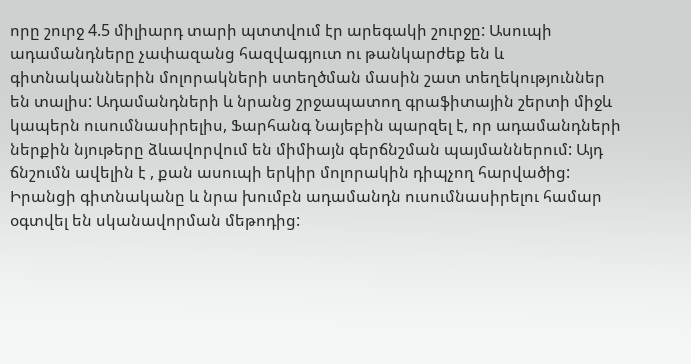որը շուրջ 4.5 միլիարդ տարի պտտվում էր արեգակի շուրջը: Ասուպի ադամանդները չափազանց հազվագյուտ ու թանկարժեք են և գիտնականներին մոլորակների ստեղծման մասին շատ տեղեկություններ են տալիս: Ադամանդների և նրանց շրջապատող գրաֆիտային շերտի միջև կապերն ուսումնասիրելիս, Ֆարհանգ Նայեբին պարզել է, որ ադամանդների ներքին նյութերը ձևավորվում են միմիայն գերճնշման պայմաններում: Այդ ճնշումն ավելին է , քան ասուպի երկիր մոլորակին դիպչող հարվածից: Իրանցի գիտնականը և նրա խումբն ադամանդն ուսումնասիրելու համար օգտվել են սկանավորման մեթոդից: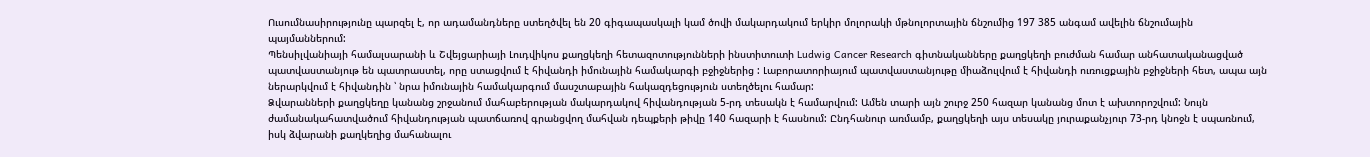Ուսումնասիրությունը պարզել է, որ ադամանդները ստեղծվել են 20 գիգապասկալի կամ ծովի մակարդակում երկիր մոլորակի մթնոլորտային ճնշումից 197 385 անգամ ավելին ճնշումային պայմաններում:
Պենսիլվանիայի համալսարանի և Շվեյցարիայի Լուդվիկոս քաղցկեղի հետազոտությունների ինստիտուտի Ludwig Cancer Research գիտնականները քաղցկեղի բուժման համար անհատականացված պատվաստանյութ են պատրաստել, որը ստացվում է հիվանդի իմունային համակարգի բջիջներից : Լաբորատորիայում պատվաստանյութը միաձուլվում է հիվանդի ուռուցքային բջիջների հետ, ապա այն ներարկվում է հիվանդին ՝ նրա իմունային համակարգում մասշտաբային հակազդեցություն ստեղծելու համար:
Ձվարանների քաղցկեղը կանանց շրջանում մահաբերության մակարդակով հիվանդության 5-րդ տեսակն է համարվում: Ամեն տարի այն շուրջ 250 հազար կանանց մոտ է ախտորոշվում: Նույն ժամանակահատվածում հիվանդության պատճառով գրանցվող մահվան դեպքերի թիվը 140 հազարի է հասնում: Ընդհանուր առմամբ, քաղցկեղի այս տեսակը յուրաքանչյուր 73-րդ կնոջն է սպառնում, իսկ ձվարանի քաղկեղից մահանալու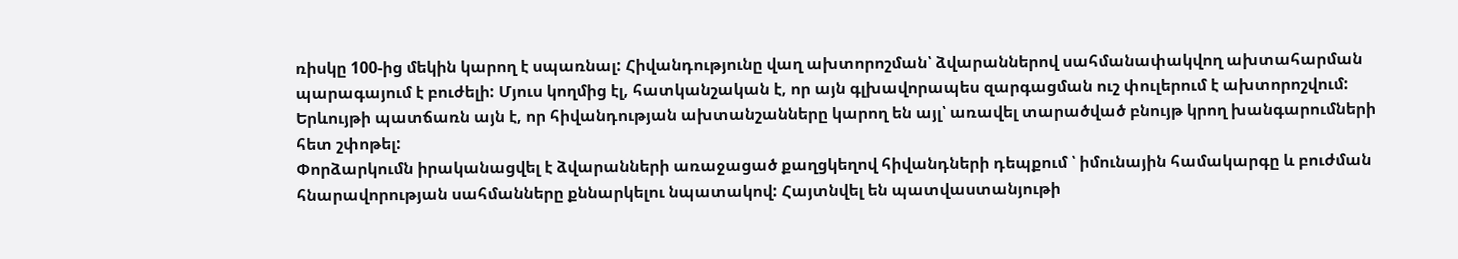ռիսկը 100-ից մեկին կարող է սպառնալ: Հիվանդությունը վաղ ախտորոշման՝ ձվարաններով սահմանափակվող ախտահարման պարագայում է բուժելի: Մյուս կողմից էլ, հատկանշական է, որ այն գլխավորապես զարգացման ուշ փուլերում է ախտորոշվում: Երևույթի պատճառն այն է, որ հիվանդության ախտանշանները կարող են այլ՝ առավել տարածված բնույթ կրող խանգարումների հետ շփոթել:
Փորձարկումն իրականացվել է ձվարանների առաջացած քաղցկեղով հիվանդների դեպքում ՝ իմունային համակարգը և բուժման հնարավորության սահմանները քննարկելու նպատակով: Հայտնվել են պատվաստանյութի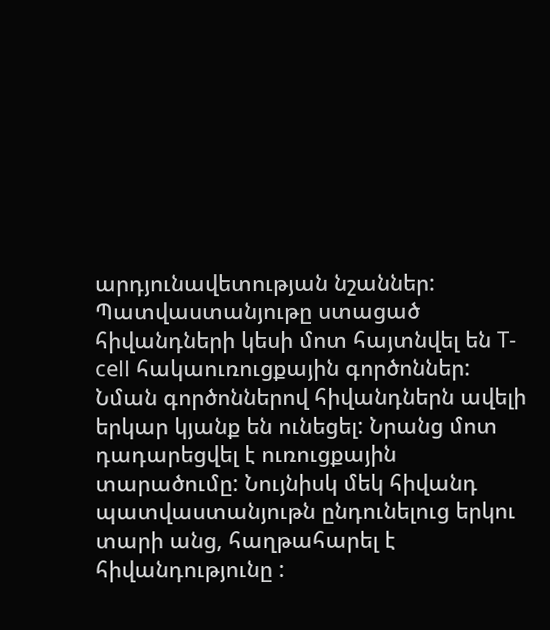արդյունավետության նշաններ: Պատվաստանյութը ստացած հիվանդների կեսի մոտ հայտնվել են T-cell հակաուռուցքային գործոններ: Նման գործոններով հիվանդներն ավելի երկար կյանք են ունեցել: Նրանց մոտ դադարեցվել է ուռուցքային տարածումը: Նույնիսկ մեկ հիվանդ պատվաստանյութն ընդունելուց երկու տարի անց, հաղթահարել է հիվանդությունը :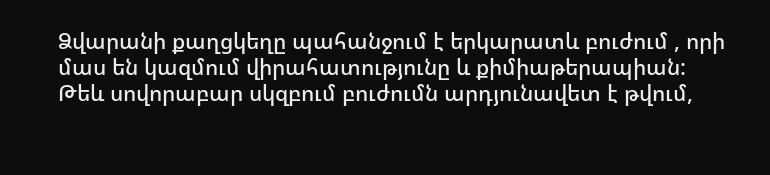Ձվարանի քաղցկեղը պահանջում է երկարատև բուժում , որի մաս են կազմում վիրահատությունը և քիմիաթերապիան: Թեև սովորաբար սկզբում բուժումն արդյունավետ է թվում,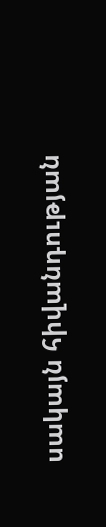սակայն հիվանդության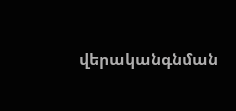վերականգնման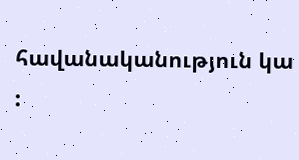հավանականություն կա :